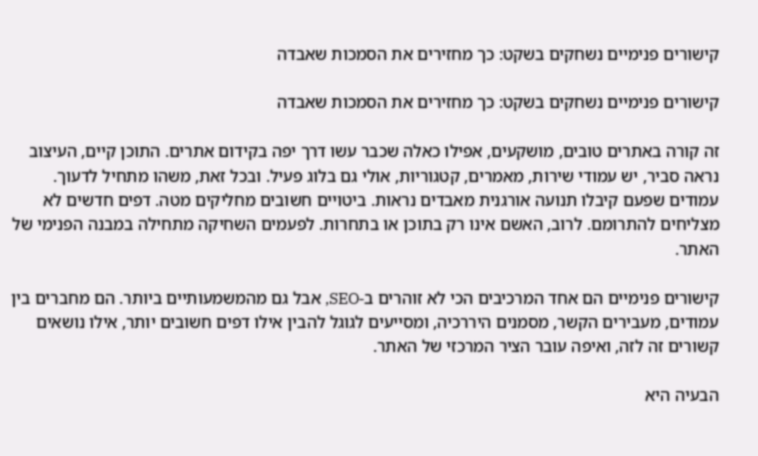קישורים פנימיים נשחקים בשקט: כך מחזירים את הסמכות שאבדה

קישורים פנימיים נשחקים בשקט: כך מחזירים את הסמכות שאבדה

זה קורה באתרים טובים, מושקעים, אפילו כאלה שכבר עשו דרך יפה בקידום אתרים. התוכן קיים, העיצוב נראה סביר, יש עמודי שירות, מאמרים, קטגוריות, אולי גם בלוג פעיל. ובכל זאת, משהו מתחיל לדעוך. עמודים שפעם קיבלו תנועה אורגנית מאבדים נראות. ביטויים חשובים מחליקים מטה. דפים חדשים לא מצליחים להתרומם. לרוב, האשם אינו רק בתוכן או בתחרות. לפעמים השחיקה מתחילה במבנה הפנימי של האתר.

קישורים פנימיים הם אחד המרכיבים הכי לא זוהרים ב-SEO, אבל גם מהמשמעותיים ביותר. הם מחברים בין עמודים, מעבירים הקשר, מסמנים היררכיה, ומסייעים לגוגל להבין אילו דפים חשובים יותר, אילו נושאים קשורים זה לזה, ואיפה עובר הציר המרכזי של האתר.

הבעיה היא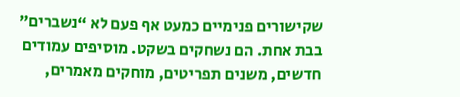שקישורים פנימיים כמעט אף פעם לא “נשברים” בבת אחת. הם נשחקים בשקט. מוסיפים עמודים חדשים, משנים תפריטים, מוחקים מאמרים,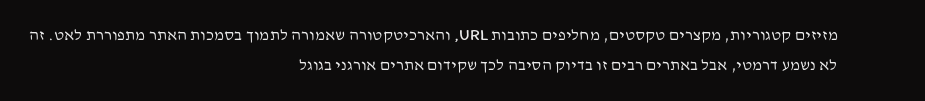מזיזים קטגוריות, מקצרים טקסטים, מחליפים כתובות URL, והארכיטקטורה שאמורה לתמוך בסמכות האתר מתפוררת לאט. זה לא נשמע דרמטי, אבל באתרים רבים זו בדיוק הסיבה לכך שקידום אתרים אורגני בגוגל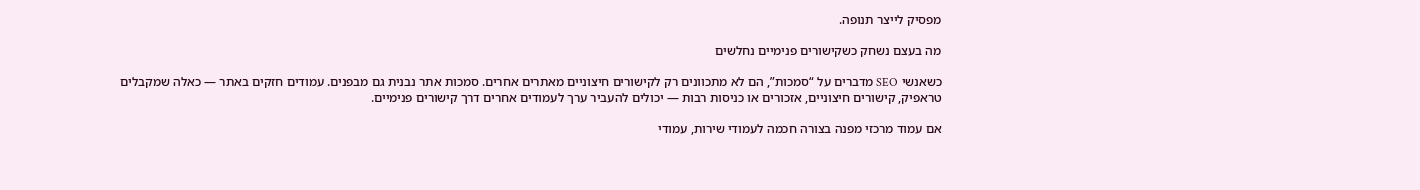מפסיק לייצר תנופה.

מה בעצם נשחק כשקישורים פנימיים נחלשים

כשאנשי SEO מדברים על “סמכות”, הם לא מתכוונים רק לקישורים חיצוניים מאתרים אחרים. סמכות אתר נבנית גם מבפנים. עמודים חזקים באתר — כאלה שמקבלים טראפיק, קישורים חיצוניים, אזכורים או כניסות רבות — יכולים להעביר ערך לעמודים אחרים דרך קישורים פנימיים.

אם עמוד מרכזי מפנה בצורה חכמה לעמודי שירות, עמודי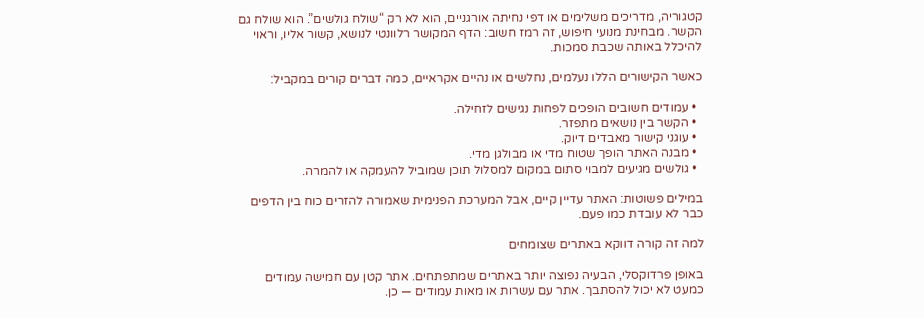קטגוריה, מדריכים משלימים או דפי נחיתה אורגניים, הוא לא רק “שולח גולשים”. הוא שולח גם הקשר. מבחינת מנועי חיפוש, זה רמז חשוב: הדף המקושר רלוונטי לנושא, קשור אליו, וראוי להיכלל באותה שכבת סמכות.

כאשר הקישורים הללו נעלמים, נחלשים או נהיים אקראיים, כמה דברים קורים במקביל:

  • עמודים חשובים הופכים לפחות נגישים לזחילה.
  • הקשר בין נושאים מתפזר.
  • עוגני קישור מאבדים דיוק.
  • מבנה האתר הופך שטוח מדי או מבולגן מדי.
  • גולשים מגיעים למבוי סתום במקום למסלול תוכן שמוביל להעמקה או להמרה.

במילים פשוטות: האתר עדיין קיים, אבל המערכת הפנימית שאמורה להזרים כוח בין הדפים כבר לא עובדת כמו פעם.

למה זה קורה דווקא באתרים שצומחים

באופן פרדוקסלי, הבעיה נפוצה יותר באתרים שמתפתחים. אתר קטן עם חמישה עמודים כמעט לא יכול להסתבך. אתר עם עשרות או מאות עמודים — כן.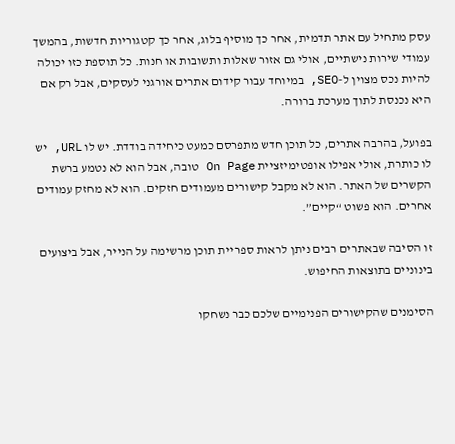עסק מתחיל עם אתר תדמית, אחר כך מוסיף בלוג, אחר כך קטגוריות חדשות, בהמשך עמודי שירות נישתיים, אולי גם אזור שאלות ותשובות או חנות. כל תוספת כזו יכולה להיות נכס מצוין ל-SEO, במיוחד עבור קידום אתרים אורגני לעסקים, אבל רק אם היא נכנסת לתוך מערכת ברורה.

בפועל, בהרבה אתרים, כל תוכן חדש מתפרסם כמעט כיחידה בודדת. יש לו URL, יש לו כותרת, אולי אפילו אופטימיזציית On Page טובה, אבל הוא לא נטמע ברשת הקשרים של האתר. הוא לא מקבל קישורים מעמודים חזקים. הוא לא מחזק עמודים אחרים. הוא פשוט “קיים”.

זו הסיבה שבאתרים רבים ניתן לראות ספריית תוכן מרשימה על הנייר, אבל ביצועים בינוניים בתוצאות החיפוש.

הסימנים שהקישורים הפנימיים שלכם כבר נשחקו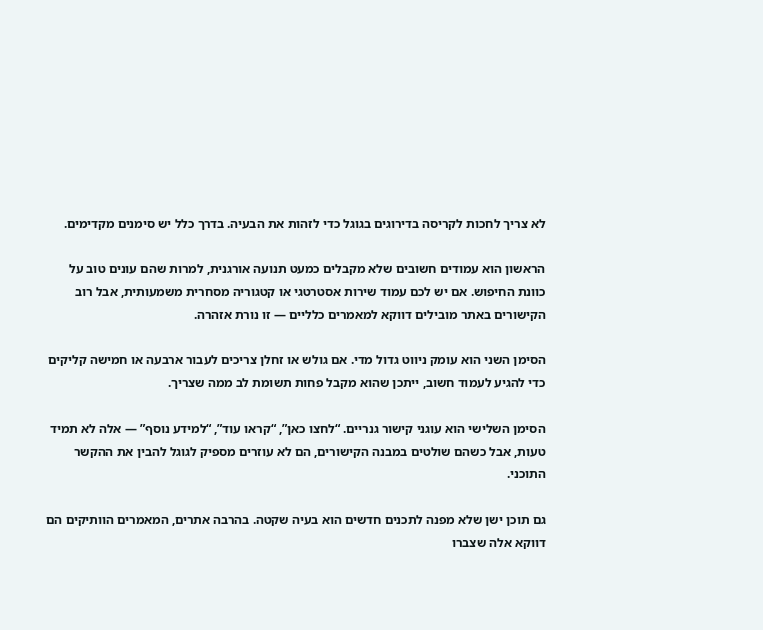לא צריך לחכות לקריסה בדירוגים בגוגל כדי לזהות את הבעיה. בדרך כלל יש סימנים מקדימים.

הראשון הוא עמודים חשובים שלא מקבלים כמעט תנועה אורגנית, למרות שהם עונים טוב על כוונת החיפוש. אם יש לכם עמוד שירות אסטרטגי או קטגוריה מסחרית משמעותית, אבל רוב הקישורים באתר מובילים דווקא למאמרים כלליים — זו נורת אזהרה.

הסימן השני הוא עומק ניווט גדול מדי. אם גולש או זחלן צריכים לעבור ארבעה או חמישה קליקים כדי להגיע לעמוד חשוב, ייתכן שהוא מקבל פחות תשומת לב ממה שצריך.

הסימן השלישי הוא עוגני קישור גנריים. “לחצו כאן”, “קראו עוד”, “למידע נוסף” — אלה לא תמיד טעות, אבל כשהם שולטים במבנה הקישורים, הם לא עוזרים מספיק לגוגל להבין את ההקשר התוכני.

גם תוכן ישן שלא מפנה לתכנים חדשים הוא בעיה שקטה. בהרבה אתרים, המאמרים הוותיקים הם דווקא אלה שצברו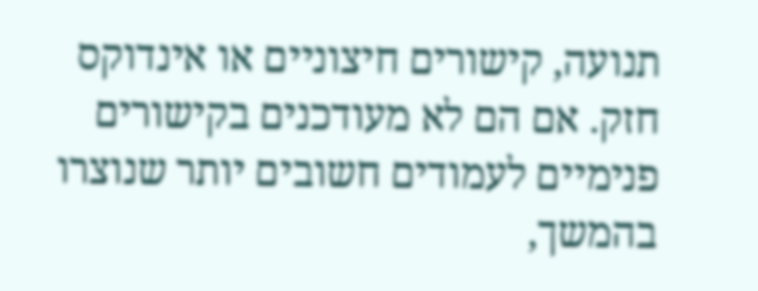תנועה, קישורים חיצוניים או אינדוקס חזק. אם הם לא מעודכנים בקישורים פנימיים לעמודים חשובים יותר שנוצרו בהמשך,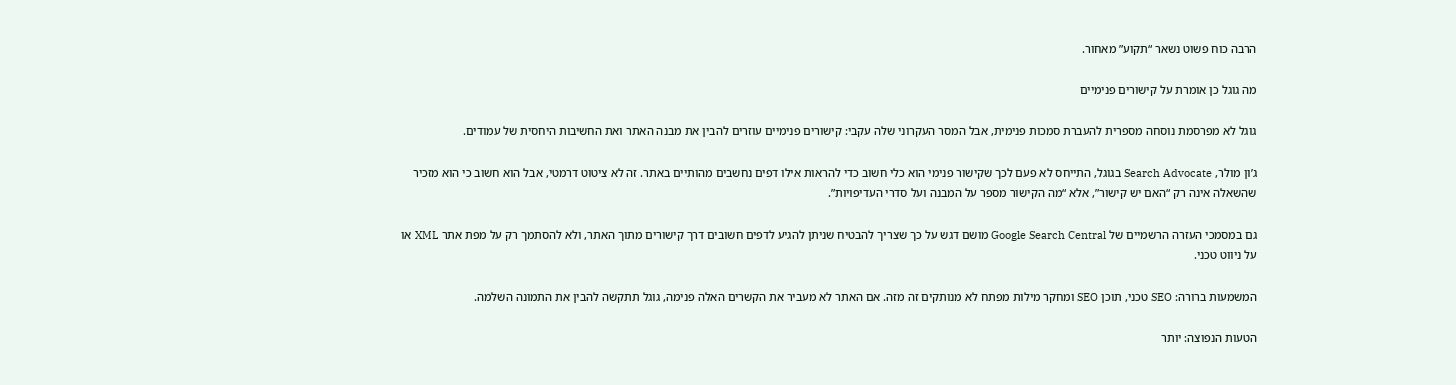הרבה כוח פשוט נשאר “תקוע” מאחור.

מה גוגל כן אומרת על קישורים פנימיים

גוגל לא מפרסמת נוסחה מספרית להעברת סמכות פנימית, אבל המסר העקרוני שלה עקבי: קישורים פנימיים עוזרים להבין את מבנה האתר ואת החשיבות היחסית של עמודים.

ג’ון מולר, Search Advocate בגוגל, התייחס לא פעם לכך שקישור פנימי הוא כלי חשוב כדי להראות אילו דפים נחשבים מהותיים באתר. זה לא ציטוט דרמטי, אבל הוא חשוב כי הוא מזכיר שהשאלה אינה רק “האם יש קישור”, אלא “מה הקישור מספר על המבנה ועל סדרי העדיפויות”.

גם במסמכי העזרה הרשמיים של Google Search Central מושם דגש על כך שצריך להבטיח שניתן להגיע לדפים חשובים דרך קישורים מתוך האתר, ולא להסתמך רק על מפת אתר XML או על ניווט טכני.

המשמעות ברורה: SEO טכני, תוכן SEO ומחקר מילות מפתח לא מנותקים זה מזה. אם האתר לא מעביר את הקשרים האלה פנימה, גוגל תתקשה להבין את התמונה השלמה.

הטעות הנפוצה: יותר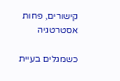קישורים, פחות אסטרטגיה

כשמגלים בעיית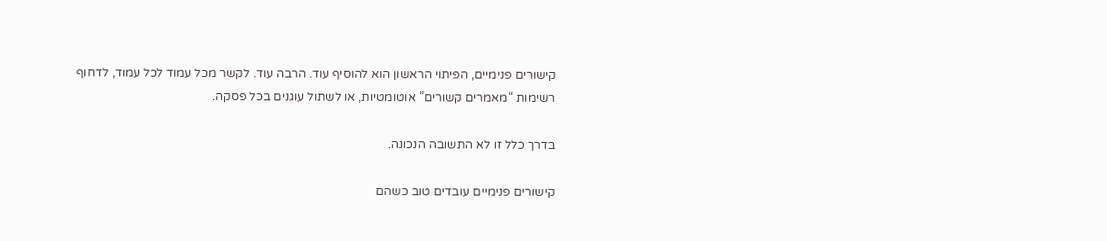קישורים פנימיים, הפיתוי הראשון הוא להוסיף עוד. הרבה עוד. לקשר מכל עמוד לכל עמוד, לדחוף רשימות “מאמרים קשורים” אוטומטיות, או לשתול עוגנים בכל פסקה.

בדרך כלל זו לא התשובה הנכונה.

קישורים פנימיים עובדים טוב כשהם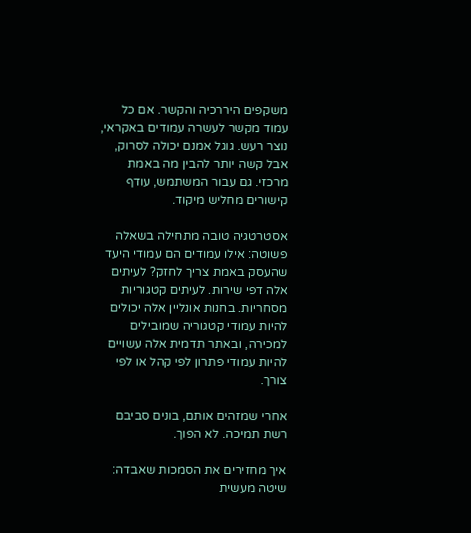משקפים היררכיה והקשר. אם כל עמוד מקשר לעשרה עמודים באקראי, נוצר רעש. גוגל אמנם יכולה לסרוק, אבל קשה יותר להבין מה באמת מרכזי. גם עבור המשתמש, עודף קישורים מחליש מיקוד.

אסטרטגיה טובה מתחילה בשאלה פשוטה: אילו עמודים הם עמודי היעד שהעסק באמת צריך לחזק? לעיתים אלה דפי שירות. לעיתים קטגוריות מסחריות. בחנות אונליין אלה יכולים להיות עמודי קטגוריה שמובילים למכירה, ובאתר תדמית אלה עשויים להיות עמודי פתרון לפי קהל או לפי צורך.

אחרי שמזהים אותם, בונים סביבם רשת תמיכה. לא הפוך.

איך מחזירים את הסמכות שאבדה: שיטה מעשית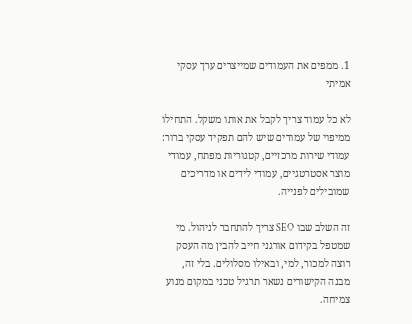1. ממפים את העמודים שמייצרים ערך עסקי אמיתי

לא כל עמוד צריך לקבל את אותו משקל. התחילו ממיפוי של עמודים שיש להם תפקיד עסקי ברור: עמודי שירות מרכזיים, קטגוריות מפתח, עמודי מוצר אסטרטגיים, עמודי לידים או מדריכים שמובילים לפנייה.

זה השלב שבו SEO צריך להתחבר לניהול. מי שמטפל בקידום אורגני חייב להבין מה העסק רוצה למכור, למי, ובאילו מסלולים. בלי זה, מבנה הקישורים נשאר תרגיל טכני במקום מנוע צמיחה.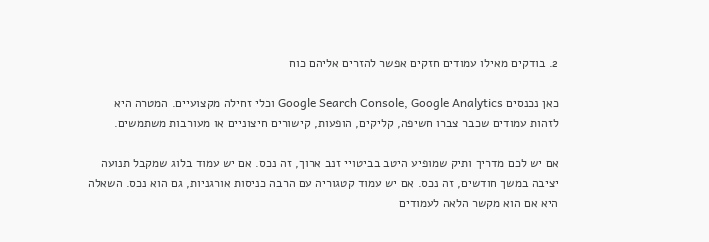2. בודקים מאילו עמודים חזקים אפשר להזרים אליהם כוח

כאן נכנסים Google Search Console, Google Analytics וכלי זחילה מקצועיים. המטרה היא לזהות עמודים שכבר צברו חשיפה, קליקים, הופעות, קישורים חיצוניים או מעורבות משתמשים.

אם יש לכם מדריך ותיק שמופיע היטב בביטויי זנב ארוך, זה נכס. אם יש עמוד בלוג שמקבל תנועה יציבה במשך חודשים, זה נכס. אם יש עמוד קטגוריה עם הרבה כניסות אורגניות, גם הוא נכס. השאלה היא אם הוא מקשר הלאה לעמודים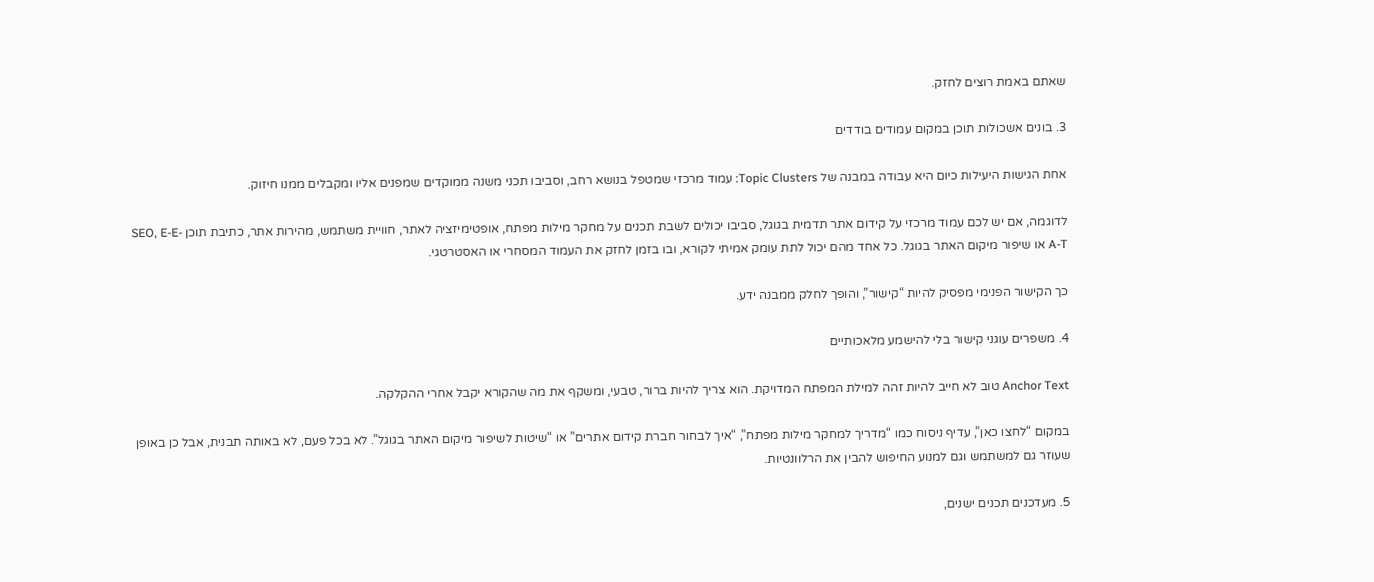שאתם באמת רוצים לחזק.

3. בונים אשכולות תוכן במקום עמודים בודדים

אחת הגישות היעילות כיום היא עבודה במבנה של Topic Clusters: עמוד מרכזי שמטפל בנושא רחב, וסביבו תכני משנה ממוקדים שמפנים אליו ומקבלים ממנו חיזוק.

לדוגמה, אם יש לכם עמוד מרכזי על קידום אתר תדמית בגוגל, סביבו יכולים לשבת תכנים על מחקר מילות מפתח, אופטימיזציה לאתר, חוויית משתמש, מהירות אתר, כתיבת תוכן SEO, E-E-A-T או שיפור מיקום האתר בגוגל. כל אחד מהם יכול לתת עומק אמיתי לקורא, ובו בזמן לחזק את העמוד המסחרי או האסטרטגי.

כך הקישור הפנימי מפסיק להיות “קישור”, והופך לחלק ממבנה ידע.

4. משפרים עוגני קישור בלי להישמע מלאכותיים

Anchor Text טוב לא חייב להיות זהה למילת המפתח המדויקת. הוא צריך להיות ברור, טבעי, ומשקף את מה שהקורא יקבל אחרי ההקלקה.

במקום “לחצו כאן”, עדיף ניסוח כמו “מדריך למחקר מילות מפתח”, “איך לבחור חברת קידום אתרים” או “שיטות לשיפור מיקום האתר בגוגל”. לא בכל פעם, לא באותה תבנית, אבל כן באופן שעוזר גם למשתמש וגם למנוע החיפוש להבין את הרלוונטיות.

5. מעדכנים תכנים ישנים,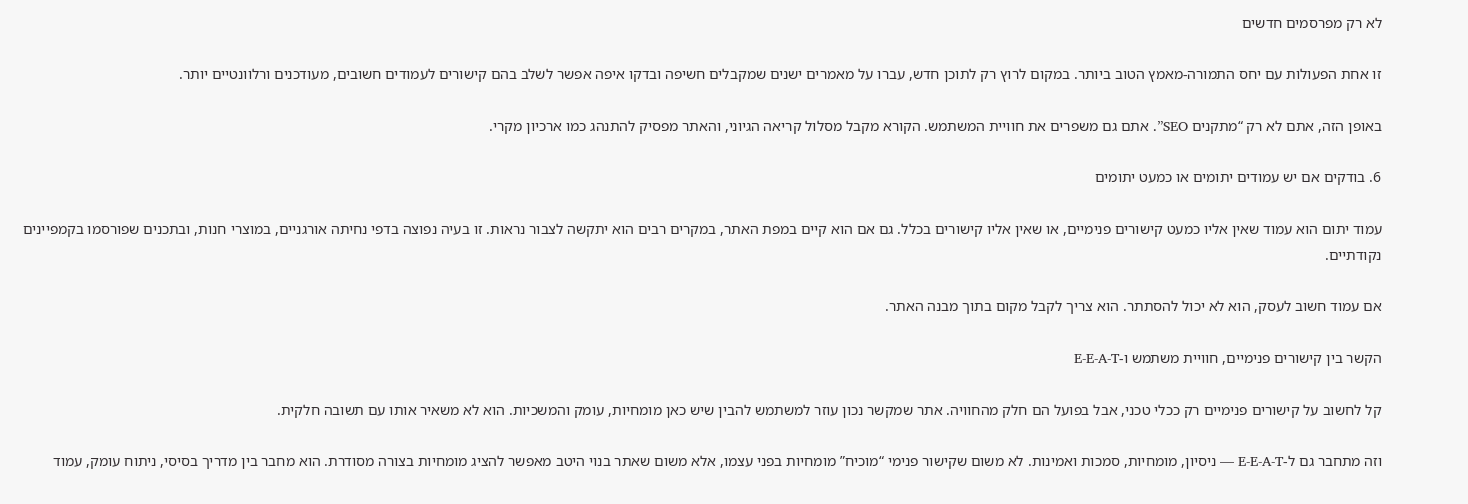לא רק מפרסמים חדשים

זו אחת הפעולות עם יחס התמורה-מאמץ הטוב ביותר. במקום לרוץ רק לתוכן חדש, עברו על מאמרים ישנים שמקבלים חשיפה ובדקו איפה אפשר לשלב בהם קישורים לעמודים חשובים, מעודכנים ורלוונטיים יותר.

באופן הזה, אתם לא רק “מתקנים SEO”. אתם גם משפרים את חוויית המשתמש. הקורא מקבל מסלול קריאה הגיוני, והאתר מפסיק להתנהג כמו ארכיון מקרי.

6. בודקים אם יש עמודים יתומים או כמעט יתומים

עמוד יתום הוא עמוד שאין אליו כמעט קישורים פנימיים, או שאין אליו קישורים בכלל. גם אם הוא קיים במפת האתר, במקרים רבים הוא יתקשה לצבור נראות. זו בעיה נפוצה בדפי נחיתה אורגניים, במוצרי חנות, ובתכנים שפורסמו בקמפיינים נקודתיים.

אם עמוד חשוב לעסק, הוא לא יכול להסתתר. הוא צריך לקבל מקום בתוך מבנה האתר.

הקשר בין קישורים פנימיים, חוויית משתמש ו-E-E-A-T

קל לחשוב על קישורים פנימיים רק ככלי טכני, אבל בפועל הם חלק מהחוויה. אתר שמקשר נכון עוזר למשתמש להבין שיש כאן מומחיות, עומק והמשכיות. הוא לא משאיר אותו עם תשובה חלקית.

וזה מתחבר גם ל-E-E-A-T — ניסיון, מומחיות, סמכות ואמינות. לא משום שקישור פנימי “מוכיח” מומחיות בפני עצמו, אלא משום שאתר בנוי היטב מאפשר להציג מומחיות בצורה מסודרת. הוא מחבר בין מדריך בסיסי, ניתוח עומק, עמוד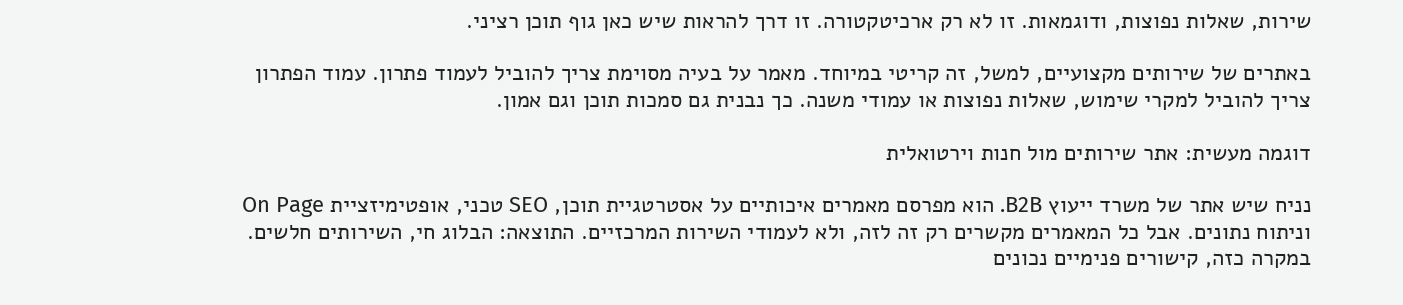שירות, שאלות נפוצות, ודוגמאות. זו לא רק ארכיטקטורה. זו דרך להראות שיש כאן גוף תוכן רציני.

באתרים של שירותים מקצועיים, למשל, זה קריטי במיוחד. מאמר על בעיה מסוימת צריך להוביל לעמוד פתרון. עמוד הפתרון צריך להוביל למקרי שימוש, שאלות נפוצות או עמודי משנה. כך נבנית גם סמכות תוכן וגם אמון.

דוגמה מעשית: אתר שירותים מול חנות וירטואלית

נניח שיש אתר של משרד ייעוץ B2B. הוא מפרסם מאמרים איכותיים על אסטרטגיית תוכן, SEO טכני, אופטימיזציית On Page וניתוח נתונים. אבל כל המאמרים מקשרים רק זה לזה, ולא לעמודי השירות המרכזיים. התוצאה: הבלוג חי, השירותים חלשים. במקרה כזה, קישורים פנימיים נכונים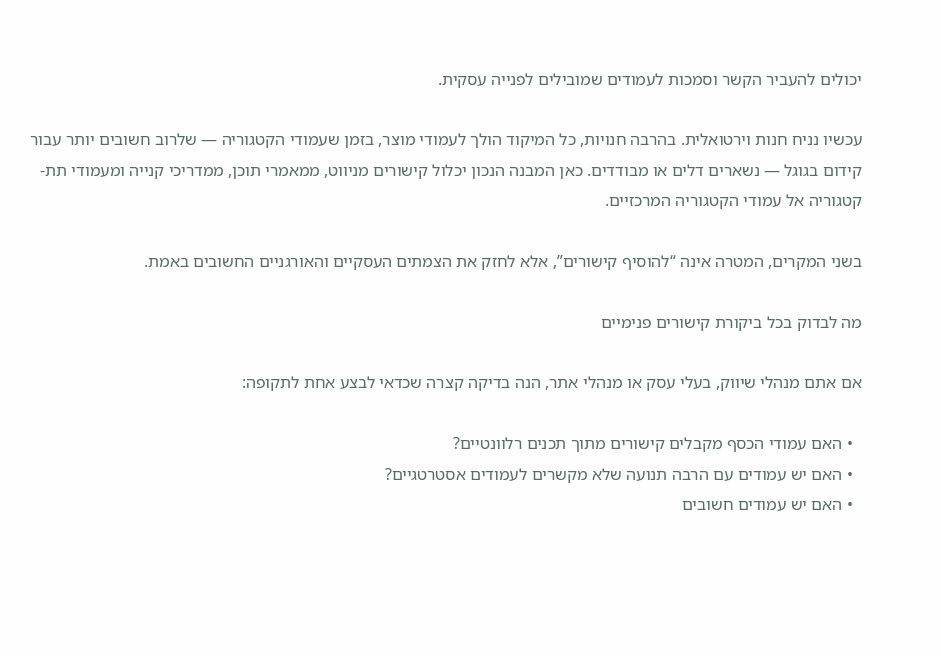יכולים להעביר הקשר וסמכות לעמודים שמובילים לפנייה עסקית.

עכשיו נניח חנות וירטואלית. בהרבה חנויות, כל המיקוד הולך לעמודי מוצר, בזמן שעמודי הקטגוריה — שלרוב חשובים יותר עבור קידום בגוגל — נשארים דלים או מבודדים. כאן המבנה הנכון יכלול קישורים מניווט, ממאמרי תוכן, ממדריכי קנייה ומעמודי תת-קטגוריה אל עמודי הקטגוריה המרכזיים.

בשני המקרים, המטרה אינה “להוסיף קישורים”, אלא לחזק את הצמתים העסקיים והאורגניים החשובים באמת.

מה לבדוק בכל ביקורת קישורים פנימיים

אם אתם מנהלי שיווק, בעלי עסק או מנהלי אתר, הנה בדיקה קצרה שכדאי לבצע אחת לתקופה:

  • האם עמודי הכסף מקבלים קישורים מתוך תכנים רלוונטיים?
  • האם יש עמודים עם הרבה תנועה שלא מקשרים לעמודים אסטרטגיים?
  • האם יש עמודים חשובים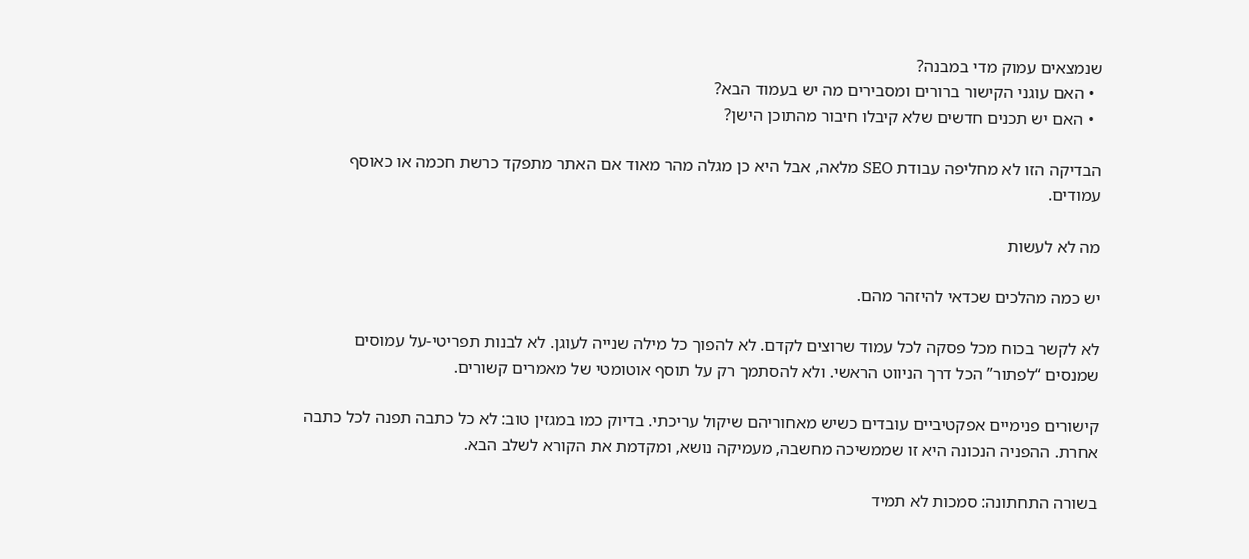שנמצאים עמוק מדי במבנה?
  • האם עוגני הקישור ברורים ומסבירים מה יש בעמוד הבא?
  • האם יש תכנים חדשים שלא קיבלו חיבור מהתוכן הישן?

הבדיקה הזו לא מחליפה עבודת SEO מלאה, אבל היא כן מגלה מהר מאוד אם האתר מתפקד כרשת חכמה או כאוסף עמודים.

מה לא לעשות

יש כמה מהלכים שכדאי להיזהר מהם.

לא לקשר בכוח מכל פסקה לכל עמוד שרוצים לקדם. לא להפוך כל מילה שנייה לעוגן. לא לבנות תפריטי-על עמוסים שמנסים “לפתור” הכל דרך הניווט הראשי. ולא להסתמך רק על תוסף אוטומטי של מאמרים קשורים.

קישורים פנימיים אפקטיביים עובדים כשיש מאחוריהם שיקול עריכתי. בדיוק כמו במגזין טוב: לא כל כתבה תפנה לכל כתבה אחרת. ההפניה הנכונה היא זו שממשיכה מחשבה, מעמיקה נושא, ומקדמת את הקורא לשלב הבא.

בשורה התחתונה: סמכות לא תמיד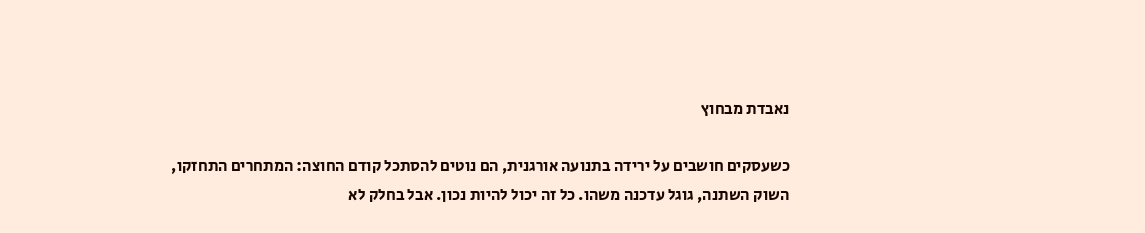נאבדת מבחוץ

כשעסקים חושבים על ירידה בתנועה אורגנית, הם נוטים להסתכל קודם החוצה: המתחרים התחזקו, השוק השתנה, גוגל עדכנה משהו. כל זה יכול להיות נכון. אבל בחלק לא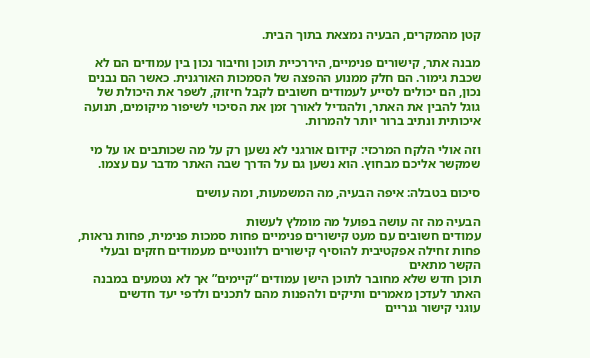קטן מהמקרים, הבעיה נמצאת בתוך הבית.

מבנה אתר, קישורים פנימיים, היררכיית תוכן וחיבור נכון בין עמודים הם לא שכבת גימור. הם חלק ממנוע ההפצה של הסמכות האורגנית. כאשר הם נבנים נכון, הם יכולים לסייע לעמודים חשובים לקבל חיזוק, לשפר את היכולת של גוגל להבין את האתר, ולהגדיל לאורך זמן את הסיכוי לשיפור מיקומים, תנועה איכותית ונתיב ברור יותר להמרות.

וזה אולי הלקח המרכזי: קידום אורגני לא נשען רק על מה שכותבים או על מי שמקשר אליכם מבחוץ. הוא נשען גם על הדרך שבה האתר מדבר עם עצמו.

סיכום בטבלה: איפה הבעיה, מה המשמעות, ומה עושים

הבעיה מה זה עושה בפועל מה מומלץ לעשות
עמודים חשובים עם מעט קישורים פנימיים פחות סמכות פנימית, פחות נראות, פחות זחילה אפקטיבית להוסיף קישורים רלוונטיים מעמודים חזקים ובעלי הקשר מתאים
תוכן חדש שלא מחובר לתוכן הישן עמודים “קיימים” אך לא נטמעים במבנה האתר לעדכן מאמרים ותיקים ולהפנות מהם לתכנים ולדפי יעד חדשים
עוגני קישור גנריים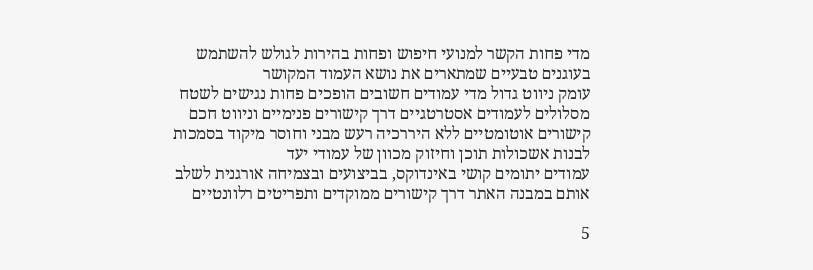מדי פחות הקשר למנועי חיפוש ופחות בהירות לגולש להשתמש בעוגנים טבעיים שמתארים את נושא העמוד המקושר
עומק ניווט גדול מדי עמודים חשובים הופכים פחות נגישים לשטח מסלולים לעמודים אסטרטגיים דרך קישורים פנימיים וניווט חכם
קישורים אוטומטיים ללא היררכיה רעש מבני וחוסר מיקוד בסמכות לבנות אשכולות תוכן וחיזוק מכוון של עמודי יעד
עמודים יתומים קושי באינדוקס, בביצועים ובצמיחה אורגנית לשלב אותם במבנה האתר דרך קישורים ממוקדים ותפריטים רלוונטיים

5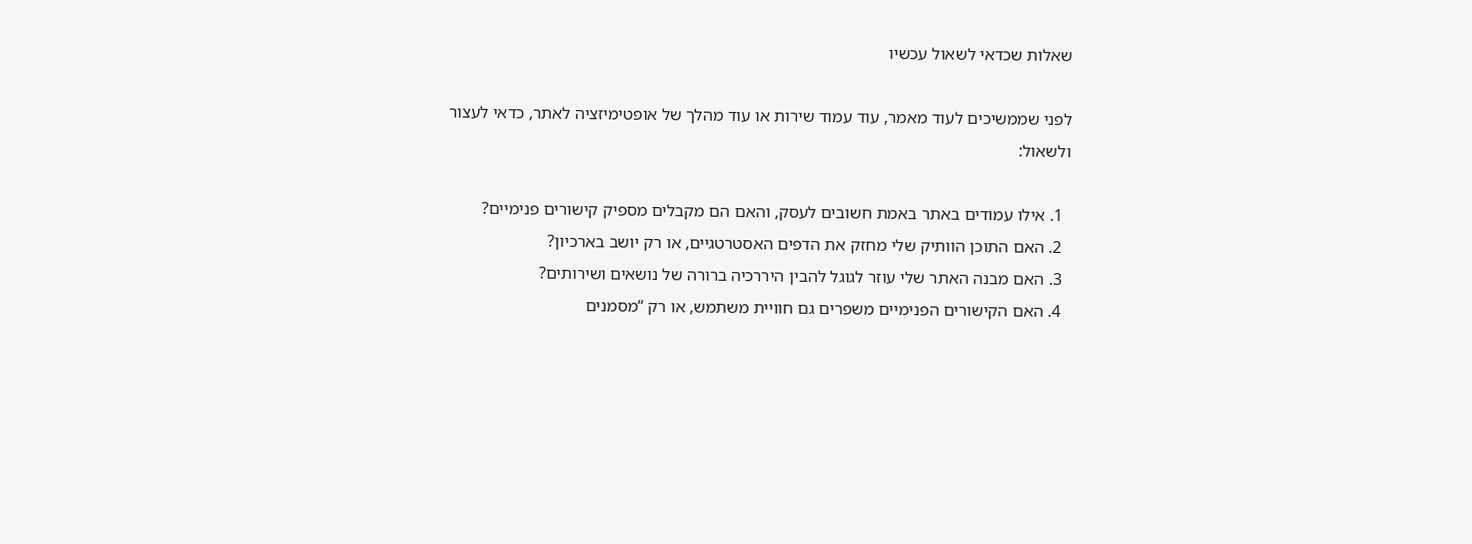שאלות שכדאי לשאול עכשיו

לפני שממשיכים לעוד מאמר, עוד עמוד שירות או עוד מהלך של אופטימיזציה לאתר, כדאי לעצור ולשאול:

  1. אילו עמודים באתר באמת חשובים לעסק, והאם הם מקבלים מספיק קישורים פנימיים?
  2. האם התוכן הוותיק שלי מחזק את הדפים האסטרטגיים, או רק יושב בארכיון?
  3. האם מבנה האתר שלי עוזר לגוגל להבין היררכיה ברורה של נושאים ושירותים?
  4. האם הקישורים הפנימיים משפרים גם חוויית משתמש, או רק “מסמנים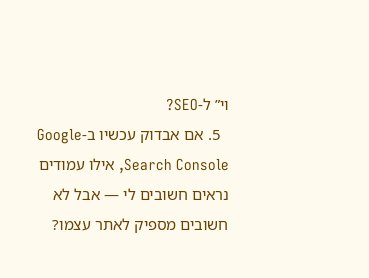וי” ל-SEO?
  5. אם אבדוק עכשיו ב-Google Search Console, אילו עמודים נראים חשובים לי — אבל לא חשובים מספיק לאתר עצמו?